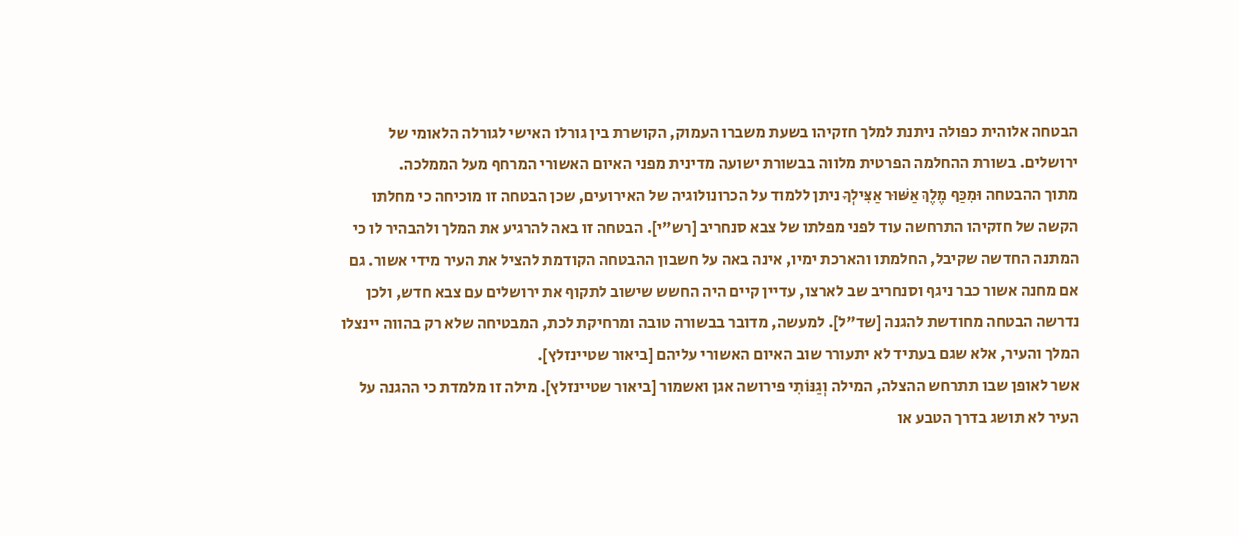הבטחה אלוהית כפולה ניתנת למלך חזקיהו בשעת משברו העמוק, הקושרת בין גורלו האישי לגורלה הלאומי של ירושלים. בשורת ההחלמה הפרטית מלווה בבשורת ישועה מדינית מפני האיום האשורי המרחף מעל הממלכה.
מתוך ההבטחה וּמִכַּף מֶלֶךְ אַשּׁוּר אַצִּילְךָ ניתן ללמוד על הכרונולוגיה של האירועים, שכן הבטחה זו מוכיחה כי מחלתו הקשה של חזקיהו התרחשה עוד לפני מפלתו של צבא סנחריב [רש"י]. הבטחה זו באה להרגיע את המלך ולהבהיר לו כי המתנה החדשה שקיבל, החלמתו והארכת ימיו, אינה באה על חשבון ההבטחה הקודמת להציל את העיר מידי אשור. גם אם מחנה אשור כבר ניגף וסנחריב שב לארצו, עדיין קיים היה החשש שישוב לתקוף את ירושלים עם צבא חדש, ולכן נדרשה הבטחה מחודשת להגנה [שד"ל]. למעשה, מדובר בבשורה טובה ומרחיקת לכת, המבטיחה שלא רק בהווה יינצלו המלך והעיר, אלא שגם בעתיד לא יתעורר שוב האיום האשורי עליהם [ביאור שטיינזלץ].
אשר לאופן שבו תתרחש ההצלה, המילה וְגַנּוֹתִי פירושה אגן ואשמור [ביאור שטיינזלץ]. מילה זו מלמדת כי ההגנה על העיר לא תושג בדרך הטבע או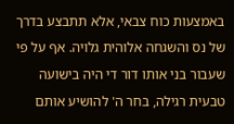באמצעות כוח צבאי, אלא תתבצע בדרך של נס והשגחה אלוהית גלויה. אף על פי שעבור בני אותו דור די היה בישועה טבעית רגילה, בחר ה' להושיע אותם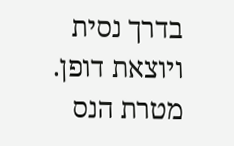בדרך נסית ויוצאת דופן. מטרת הנס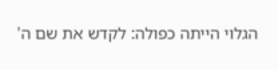הגלוי הייתה כפולה: לקדש את שם ה'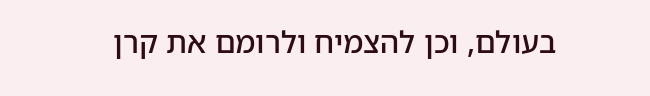בעולם, וכן להצמיח ולרומם את קרן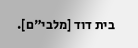בית דוד [מלבי"ם].